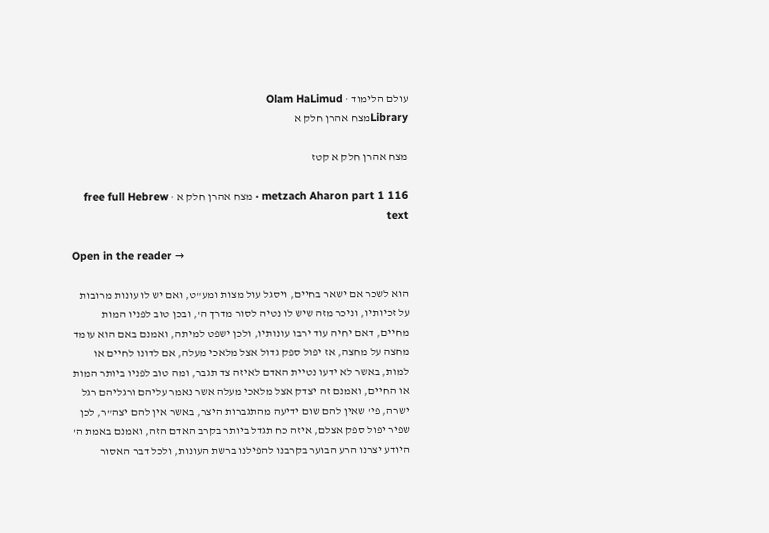עולם הלימוד · Olam HaLimud
Libraryמצח אהרן חלק א

מצח אהרן חלק א קטז

metzach Aharon part 1 116 · מצח אהרן חלק א · free full Hebrew text

Open in the reader →

הוא לשכר אם ישאר בחיים, ויסגל עול מצות ומע"ט, ואם יש לו עונות מרובות על זכיותיו, וניכר מזה שיש לו נטיה לסור מדרך ה', ובכן טוב לפניו המות מחיים, דאם יחיה עוד ירבו עונותיו, ולכן ישפט למיתה, ואמנם באם הוא עומד מחצה על מחצה, אז יפול ספק גדול אצל מלאכי מעלה, אם לדונו לחיים או למות, באשר לא ידעו נטיית האדם לאיזה צד תגבר, ומה טוב לפניו ביותר המות או החיים, ואמנם זה יצדק אצל מלאכי מעלה אשר נאמר עליהם ורגליהם רגל ישרה, פי' שאין להם שום ידיעה מהתגברות היצר, באשר אין להם יצה"ר, לכן שפיר יפול ספק אצלם, איזה כח תגדל ביותר בקרב האדם הזה, ואמנם באמת ה' היודע יצרנו הרע הבוער בקרבנו להפילנו ברשת העונות, ולכל דבר האסור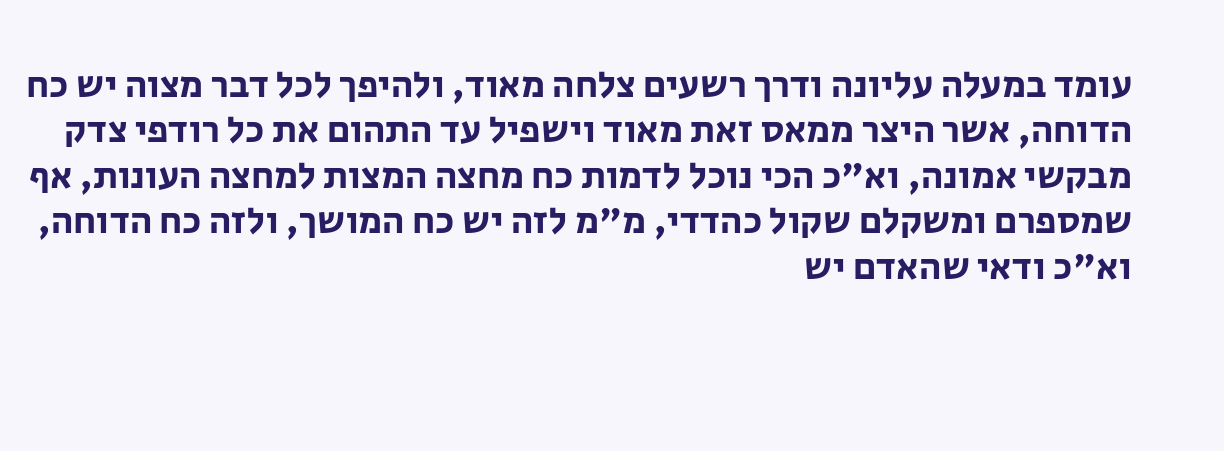עומד במעלה עליונה ודרך רשעים צלחה מאוד, ולהיפך לכל דבר מצוה יש כח הדוחה, אשר היצר ממאס זאת מאוד וישפיל עד התהום את כל רודפי צדק מבקשי אמונה, וא"כ הכי נוכל לדמות כח מחצה המצות למחצה העונות, אף שמספרם ומשקלם שקול כהדדי, מ"מ לזה יש כח המושך, ולזה כח הדוחה, וא"כ ודאי שהאדם יש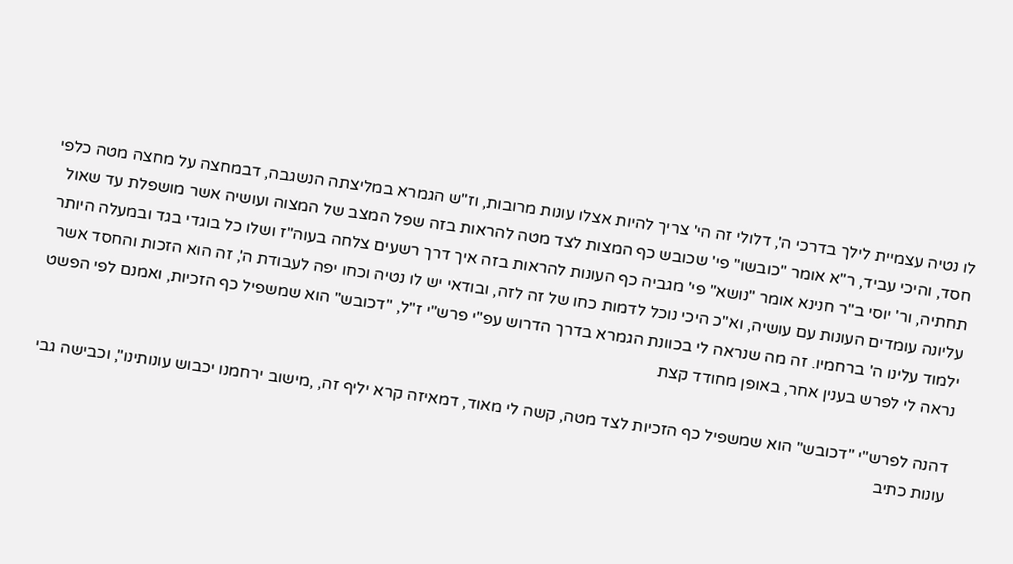לו נטיה עצמיית לילך בדרכי ה', דלולי זה הי' צריך להיות אצלו עונות מרובות, וז"ש הגמרא במליצתה הנשגבה, דבמחצה על מחצה מטה כלפי חסד, והיכי עביד, ר"א אומר "כובשו" פי' שכובש כף המצות לצד מטה להראות בזה שפל המצב של המצוה ועושיה אשר מושפלת עד שאול תחתיה, ור' יוסי ב"ר חנינא אומר "נושא" פי' מגביה כף העונות להראות בזה איך דרך רשעים צלחה בעוה"ז ושלו כל בוגדי בגד ובמעלה היותר עליונה עומדים העונות עם עושיה, וא"כ היכי נוכל לדמות כחו של זה לזה, ובודאי יש לו נטיה וכחו יפה לעבודת ה', זה הוא הזכות והחסד אשר ילמוד עלינו ה' ברחמיו. זה מה שנראה לי בכוונת הגמרא בדרך הדרוש עפ"י פרש"י ז"ל, "דכובש" הוא שמשפיל כף הזכיות, ואמנם לפי הפשט נראה לי לפרש בענין אחר, באופן מחודד קצת

דהנה לפרש"י "דכובש" הוא שמשפיל כף הזכיות לצד מטה, קשה לי מאוד, דמאיזה קרא יליף זה, ,מישוב ירחמנו יכבוש עונותינו", וכבישה גבי עונות כתיב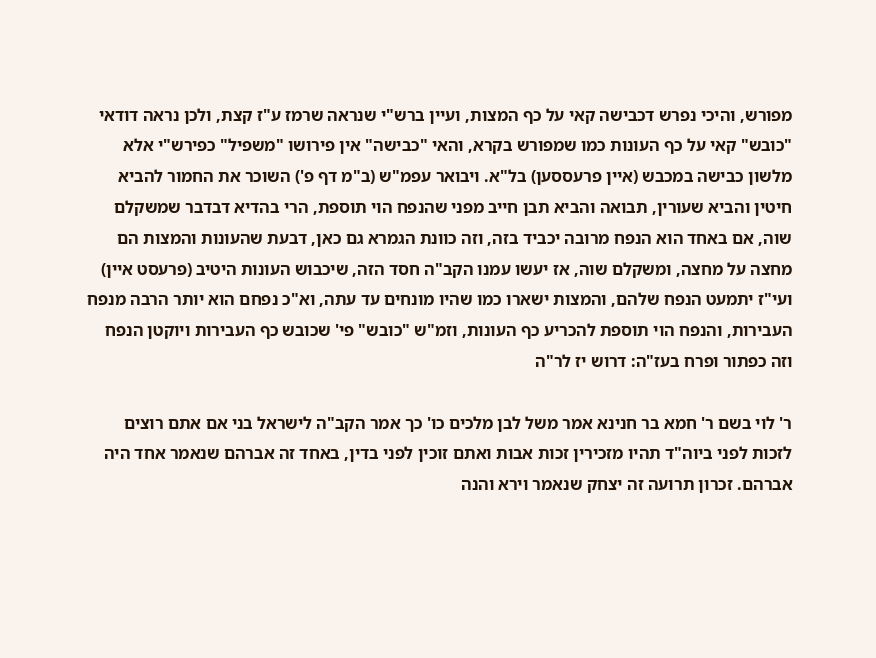מפורש, והיכי נפרש דכבישה קאי על כף המצות, ועיין ברש"י שנראה שרמז ע"ז קצת, ולכן נראה דודאי "כובש" קאי על כף העונות כמו שמפורש בקרא, והאי "כבישה" אין פירושו "משפיל" כפירש"י אלא מלשון כבישה במכבש (איין פרעססען) בל"א. ויבואר עפמ"ש (ב"מ דף פ') השוכר את החמור להביא חיטין והביא שעורין, תבואה והביא תבן חייב מפני שהנפח הוי תוספת, הרי בהדיא דבדבר שמשקלם שוה, אם באחד הוא הנפח מרובה יכביד בזה, וזה כוונת הגמרא גם כאן, דבעת שהעונות והמצות הם מחצה על מחצה, ומשקלם שוה, אז יעשו עמנו הקב"ה חסד הזה, שיכבוש העונות היטיב (פרעסט איין) ועי"ז יתמעט הנפח שלהם, והמצות ישארו כמו שהיו מונחים עד עתה, וא"כ נפחם הוא יותר הרבה מנפח העבירות, והנפח הוי תוספת להכריע כף העונות, וזמ"ש "כובש" פי' שכובש כף העבירות ויוקטן הנפח וזה כפתור ופרח בעז"ה: דרוש יז לר"ה

ר' לוי בשם ר' חמא בר חנינא אמר משל לבן מלכים כו' כך אמר הקב"ה לישראל בני אם אתם רוצים לזכות לפני ביוה"ד תהיו מזכירין זכות אבות ואתם זוכין לפני בדין, באחד זה אברהם שנאמר אחד היה אברהם. זכרון תרועה זה יצחק שנאמר וירא והנה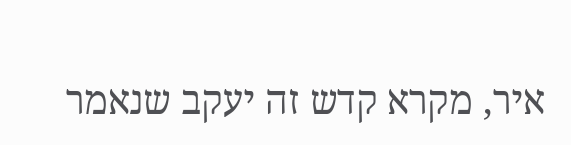איר, מקרא קדש זה יעקב שנאמר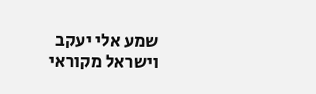שמע אלי יעקב וישראל מקוראי